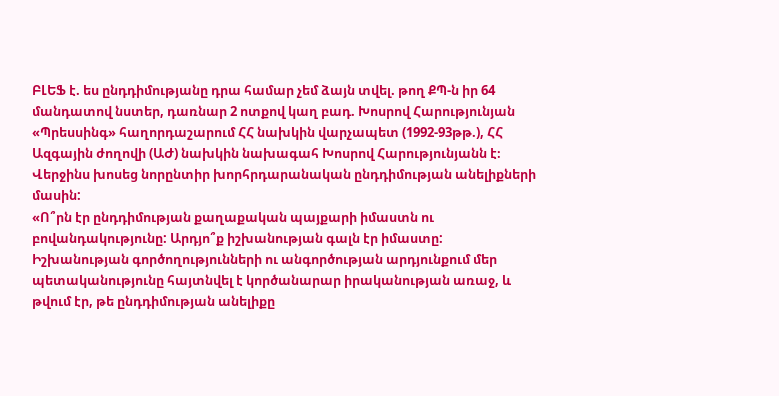ԲԼԵՖ է. ես ընդդիմությանը դրա համար չեմ ձայն տվել. թող ՔՊ-ն իր 64 մանդատով նստեր, դառնար 2 ոտքով կաղ բադ. Խոսրով Հարությունյան
«Պրեսսինգ» հաղորդաշարում ՀՀ նախկին վարչապետ (1992-93թթ.), ՀՀ Ազգային ժողովի (ԱԺ) նախկին նախագահ Խոսրով Հարությունյանն է։ Վերջինս խոսեց նորընտիր խորհրդարանական ընդդիմության անելիքների մասին:
«Ո՞րն էր ընդդիմության քաղաքական պայքարի իմաստն ու բովանդակությունը: Արդյո՞ք իշխանության գալն էր իմաստը: Իշխանության գործողությունների ու անգործության արդյունքում մեր պետականությունը հայտնվել է կործանարար իրականության առաջ, և թվում էր, թե ընդդիմության անելիքը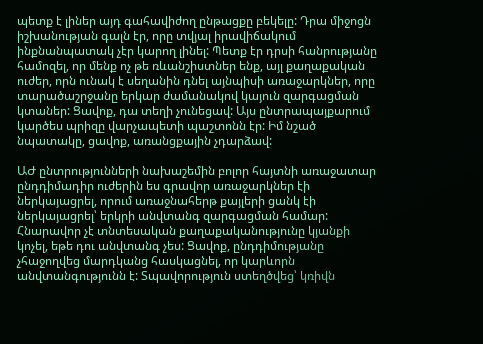պետք է լիներ այդ գահավիժող ընթացքը բեկելը: Դրա միջոցն իշխանության գալն էր, որը տվյալ իրավիճակում ինքնանպատակ չէր կարող լինել: Պետք էր դրսի հանրությանը համոզել, որ մենք ոչ թե ռևանշիստներ ենք, այլ քաղաքական ուժեր, որն ունակ է սեղանին դնել այնպիսի առաջարկներ, որը տարածաշրջանը երկար ժամանակով կայուն զարգացման կտաներ: Ցավոք, դա տեղի չունեցավ: Այս ընտրապայքարում կարծես պրիզը վարչապետի պաշտոնն էր: Իմ նշած նպատակը, ցավոք, առանցքային չդարձավ:

ԱԺ ընտրությունների նախաշեմին բոլոր հայտնի առաջատար ընդդիմադիր ուժերին ես գրավոր առաջարկներ էի ներկայացրել, որում առաջնահերթ քայլերի ցանկ էի ներկայացրել՝ երկրի անվտանգ զարգացման համար: Հնարավոր չէ տնտեսական քաղաքականությունը կյանքի կոչել, եթե դու անվտանգ չես: Ցավոք, ընդդիմությանը չհաջողվեց մարդկանց հասկացնել, որ կարևորն անվտանգությունն է: Տպավորություն ստեղծվեց՝ կռիվն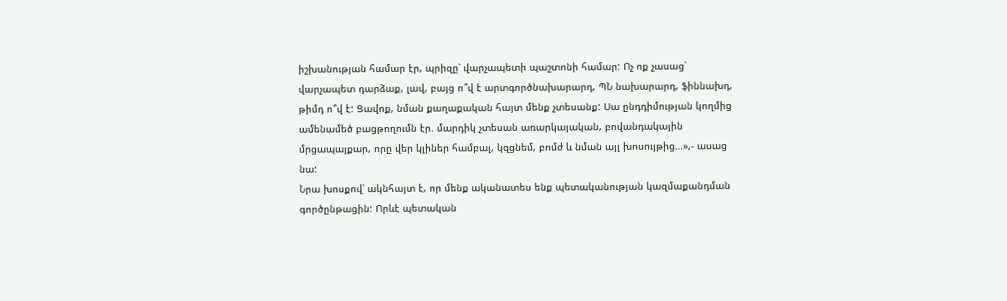իշխանության համար էր, պրիզը՝ վարչապետի պաշտոնի համար: Ոչ ոք չասաց՝ վարչապետ դարձաք, լավ, բայց ո՞վ է արտգործնախարարդ, ՊՆ նախարարդ, ֆիննախդ, թիմդ ո՞վ է: Ցավոք, նման քաղաքական հայտ մենք չտեսանք: Սա ընդդիմության կողմից ամենամեծ բացթողումն էր. մարդիկ չտեսան առարկայական, բովանդակային մրցապայքար, որը վեր կլիներ համբալ, կզցնեմ, բոմժ և նման այլ խոսույթից…»,- ասաց նա:
Նրա խոսքով՝ ակնհայտ է, որ մենք ականատես ենք պետականության կազմաքանդման գործընթացին: Որևէ պետական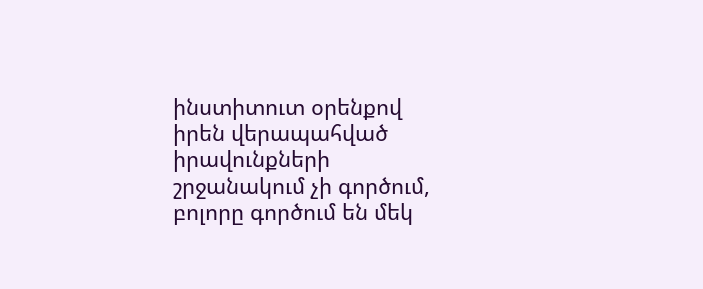ինստիտուտ օրենքով իրեն վերապահված իրավունքների շրջանակում չի գործում, բոլորը գործում են մեկ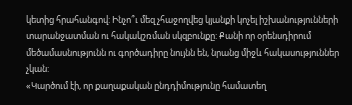կետից հրահանգով: Ինչո՞ւ մեզ չհաջողվեց կյանքի կոչել իշխանությունների տարանջատման ու հակակշռման սկզբունքը: Քանի որ օրենսդիրում մեծամասնությունն ու գործադիրը նույնն են, նրանց միջև հակասություններ չկան:
«Կարծում էի, որ քաղաքական ընդդիմությունը համատեղ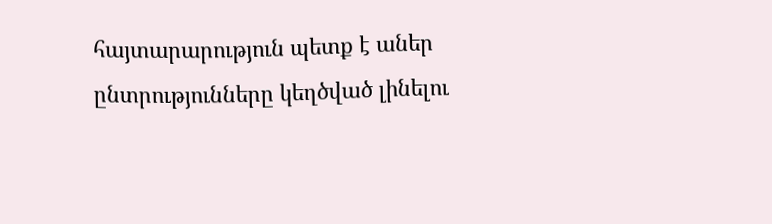հայտարարություն պետք է աներ ընտրությունները կեղծված լինելու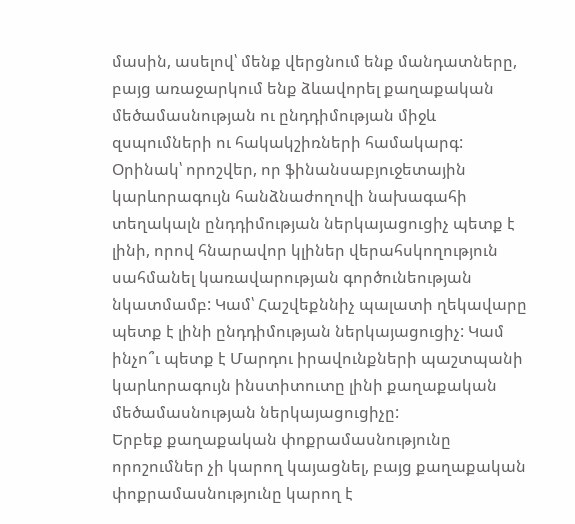մասին, ասելով՝ մենք վերցնում ենք մանդատները, բայց առաջարկում ենք ձևավորել քաղաքական մեծամասնության ու ընդդիմության միջև զսպումների ու հակակշիռների համակարգ: Օրինակ՝ որոշվեր, որ ֆինանսաբյուջետային կարևորագույն հանձնաժողովի նախագահի տեղակալն ընդդիմության ներկայացուցիչ պետք է լինի, որով հնարավոր կլիներ վերահսկողություն սահմանել կառավարության գործունեության նկատմամբ: Կամ՝ Հաշվեքննիչ պալատի ղեկավարը պետք է լինի ընդդիմության ներկայացուցիչ: Կամ ինչո՞ւ պետք է Մարդու իրավունքների պաշտպանի կարևորագույն ինստիտուտը լինի քաղաքական մեծամասնության ներկայացուցիչը:
Երբեք քաղաքական փոքրամասնությունը որոշումներ չի կարող կայացնել, բայց քաղաքական փոքրամասնությունը կարող է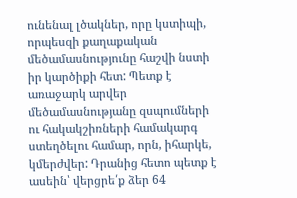ունենալ լծակներ, որը կստիպի, որպեսզի քաղաքական մեծամասնությունը հաշվի նստի իր կարծիքի հետ: Պետք է առաջարկ արվեր մեծամասնությանը զսպումների ու հակակշիռների համակարգ ստեղծելու համար, որն, իհարկե, կմերժվեր: Դրանից հետո պետք է ասեին՝ վերցրե՛ք ձեր 64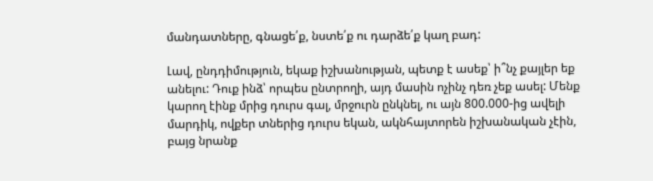մանդատները, գնացե՛ք, նստե՛ք ու դարձե՛ք կաղ բադ:

Լավ, ընդդիմություն, եկաք իշխանության, պետք է ասեք՝ ի՞նչ քայլեր եք անելու: Դուք ինձ՝ որպես ընտրողի, այդ մասին ոչինչ դեռ չեք ասել: Մենք կարող էինք մրից դուրս գալ, մրջուրն ընկնել, ու այն 800.000-ից ավելի մարդիկ, ովքեր տներից դուրս եկան, ակնհայտորեն իշխանական չէին, բայց նրանք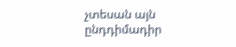չտեսան այն ընդդիմադիր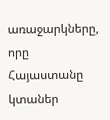առաջարկները, որը Հայաստանը կտաներ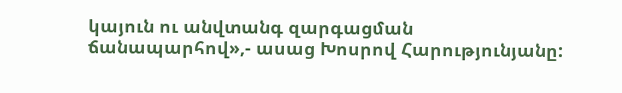կայուն ու անվտանգ զարգացման ճանապարհով»,- ասաց Խոսրով Հարությունյանը: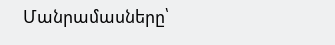Մանրամասները՝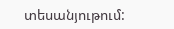տեսանյութում: